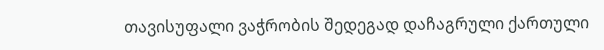თავისუფალი ვაჭრობის შედეგად დაჩაგრული ქართული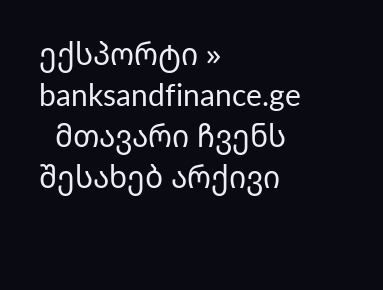ექსპორტი » banksandfinance.ge
  მთავარი ჩვენს შესახებ არქივი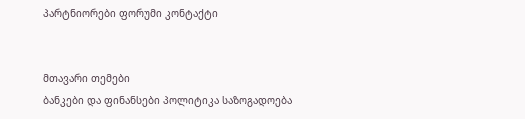პარტნიორები ფორუმი კონტაქტი


მთავარი თემები
ბანკები და ფინანსები პოლიტიკა საზოგადოება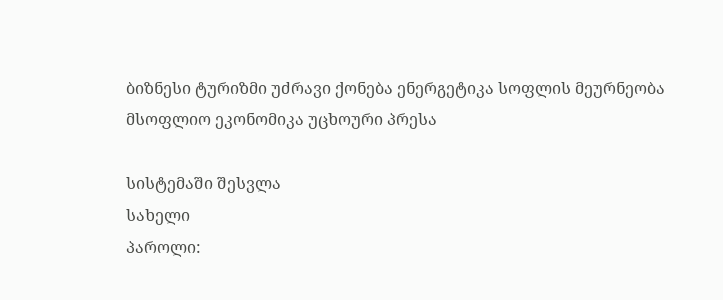ბიზნესი ტურიზმი უძრავი ქონება ენერგეტიკა სოფლის მეურნეობა მსოფლიო ეკონომიკა უცხოური პრესა

სისტემაში შესვლა
სახელი
პაროლი: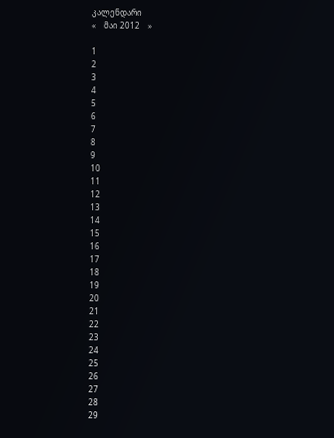კალენდარი
«    მაი 2012    »

1
2
3
4
5
6
7
8
9
10
11
12
13
14
15
16
17
18
19
20
21
22
23
24
25
26
27
28
29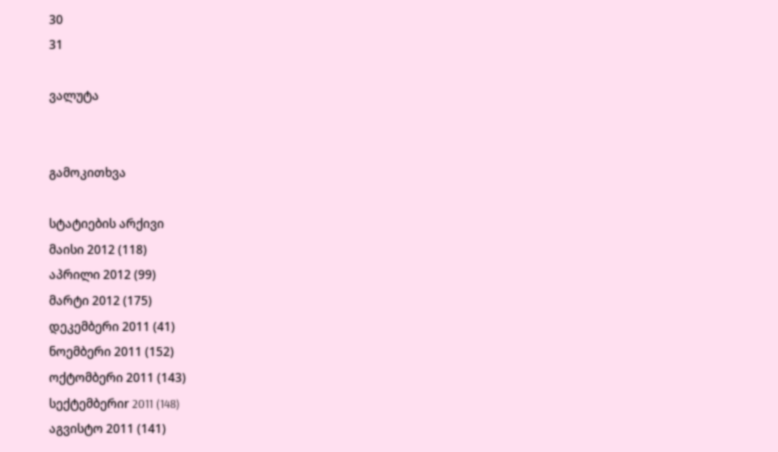30
31

ვალუტა


გამოკითხვა

სტატიების არქივი
მაისი 2012 (118)
აპრილი 2012 (99)
მარტი 2012 (175)
დეკემბერი 2011 (41)
ნოემბერი 2011 (152)
ოქტომბერი 2011 (143)
სექტემბერიr 2011 (148)
აგვისტო 2011 (141)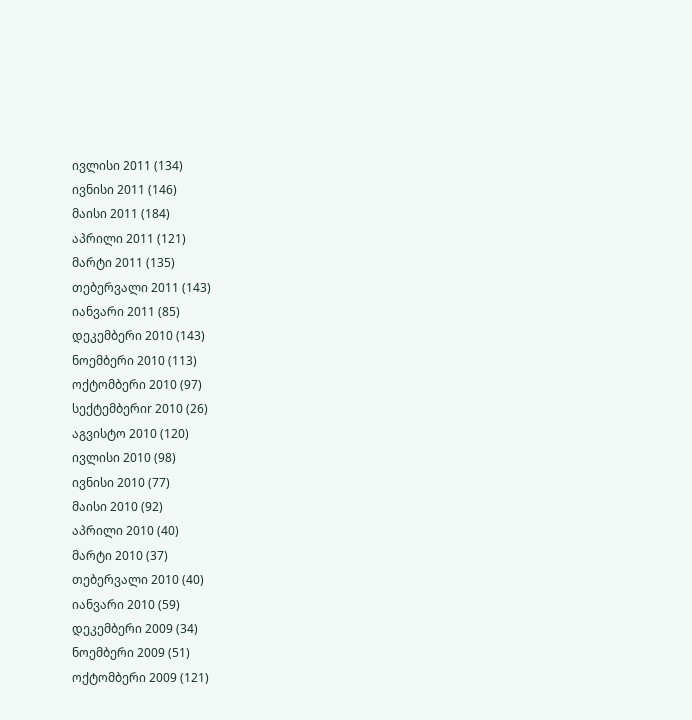ივლისი 2011 (134)
ივნისი 2011 (146)
მაისი 2011 (184)
აპრილი 2011 (121)
მარტი 2011 (135)
თებერვალი 2011 (143)
იანვარი 2011 (85)
დეკემბერი 2010 (143)
ნოემბერი 2010 (113)
ოქტომბერი 2010 (97)
სექტემბერიr 2010 (26)
აგვისტო 2010 (120)
ივლისი 2010 (98)
ივნისი 2010 (77)
მაისი 2010 (92)
აპრილი 2010 (40)
მარტი 2010 (37)
თებერვალი 2010 (40)
იანვარი 2010 (59)
დეკემბერი 2009 (34)
ნოემბერი 2009 (51)
ოქტომბერი 2009 (121)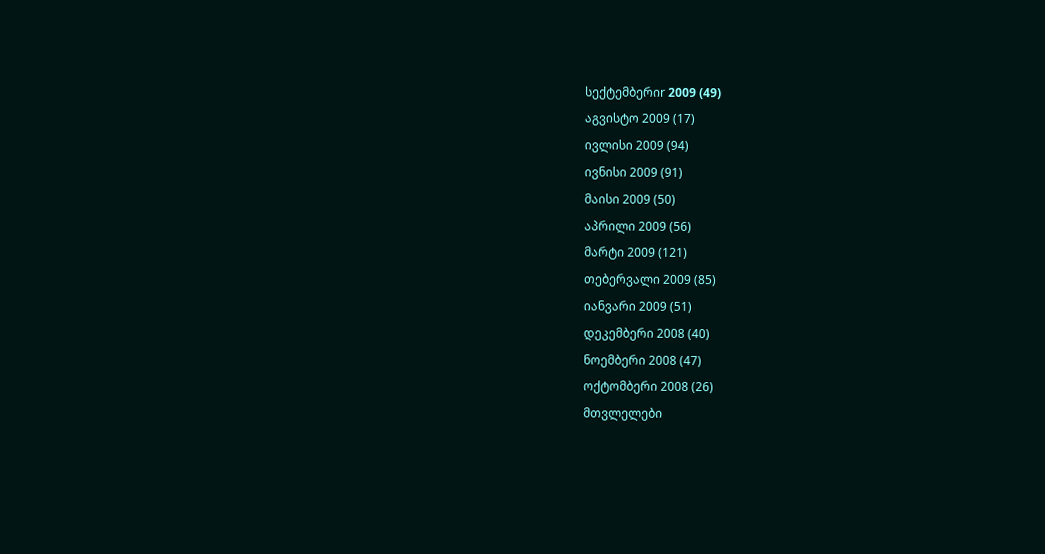სექტემბერიr 2009 (49)
აგვისტო 2009 (17)
ივლისი 2009 (94)
ივნისი 2009 (91)
მაისი 2009 (50)
აპრილი 2009 (56)
მარტი 2009 (121)
თებერვალი 2009 (85)
იანვარი 2009 (51)
დეკემბერი 2008 (40)
ნოემბერი 2008 (47)
ოქტომბერი 2008 (26)
მთვლელები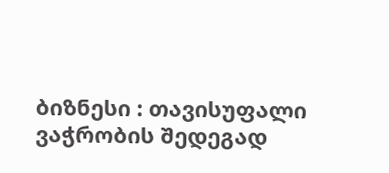ბიზნესი : თავისუფალი ვაჭრობის შედეგად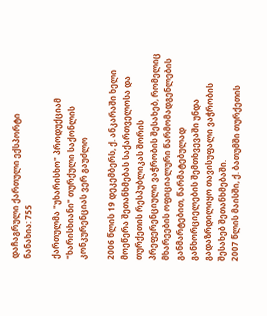დაჩაგრული ქართული ექსპორტი
ნანახია: 755

ქართულმა "უხარისხო" პროდუქციამ "ხარისხიანი" თურქული საქონლის კონკურენციას ვერ გაუძლო

2006 წლის 19 დეკემბერს, ქ. ანკარაში ხელი მოეწერა შეთანხმებას საქართველოსა და თურქეთის რესპუბლიკას შორის პრეფერენციული ვაჭრობის შესახებ, რომელიც მხარეების ოფიციალური წარმომადგენლების განმარტებით, წარმატებულად განხორციელების შემთხვევაში უნდა გადაზრდილიყო თავისუფალი ვაჭრობის შესახებ შეთანხმებაში.
2007 წლის მაისში, ქ. ბათუმში თურქეთის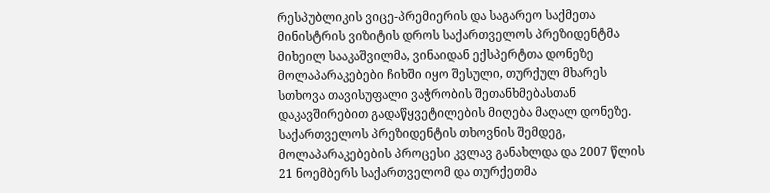რესპუბლიკის ვიცე-პრემიერის და საგარეო საქმეთა მინისტრის ვიზიტის დროს საქართველოს პრეზიდენტმა მიხეილ სააკაშვილმა, ვინაიდან ექსპერტთა დონეზე მოლაპარაკებები ჩიხში იყო შესული, თურქულ მხარეს სთხოვა თავისუფალი ვაჭრობის შეთანხმებასთან დაკავშირებით გადაწყვეტილების მიღება მაღალ დონეზე. საქართველოს პრეზიდენტის თხოვნის შემდეგ, მოლაპარაკებების პროცესი კვლავ განახლდა და 2007 წლის 21 ნოემბერს საქართველომ და თურქეთმა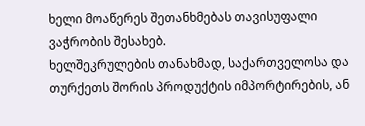ხელი მოაწერეს შეთანხმებას თავისუფალი ვაჭრობის შესახებ.
ხელშეკრულების თანახმად, საქართველოსა და თურქეთს შორის პროდუქტის იმპორტირების, ან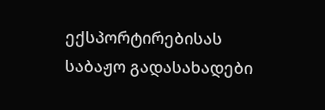ექსპორტირებისას საბაჟო გადასახადები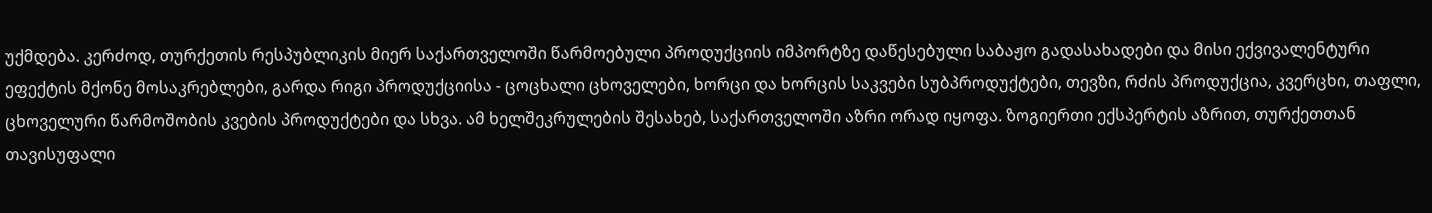უქმდება. კერძოდ, თურქეთის რესპუბლიკის მიერ საქართველოში წარმოებული პროდუქციის იმპორტზე დაწესებული საბაჟო გადასახადები და მისი ექვივალენტური ეფექტის მქონე მოსაკრებლები, გარდა რიგი პროდუქციისა - ცოცხალი ცხოველები, ხორცი და ხორცის საკვები სუბპროდუქტები, თევზი, რძის პროდუქცია, კვერცხი, თაფლი, ცხოველური წარმოშობის კვების პროდუქტები და სხვა. ამ ხელშეკრულების შესახებ, საქართველოში აზრი ორად იყოფა. ზოგიერთი ექსპერტის აზრით, თურქეთთან თავისუფალი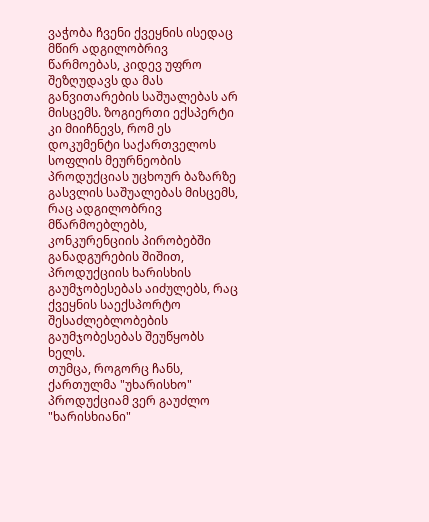ვაჭობა ჩვენი ქვეყნის ისედაც მწირ ადგილობრივ წარმოებას, კიდევ უფრო შეზღუდავს და მას განვითარების საშუალებას არ მისცემს. ზოგიერთი ექსპერტი კი მიიჩნევს, რომ ეს დოკუმენტი საქართველოს სოფლის მეურნეობის პროდუქციას უცხოურ ბაზარზე გასვლის საშუალებას მისცემს, რაც ადგილობრივ მწარმოებლებს, კონკურენციის პირობებში განადგურების შიშით, პროდუქციის ხარისხის გაუმჯობესებას აიძულებს, რაც ქვეყნის საექსპორტო შესაძლებლობების გაუმჯობესებას შეუწყობს ხელს.
თუმცა, როგორც ჩანს, ქართულმა "უხარისხო" პროდუქციამ ვერ გაუძლო "ხარისხიანი"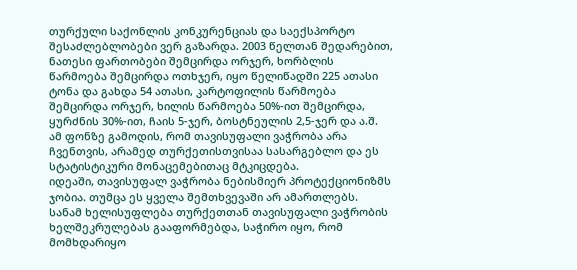თურქული საქონლის კონკურენციას და საექსპორტო შესაძლებლობები ვერ გაზარდა. 2003 წელთან შედარებით, ნათესი ფართობები შემცირდა ორჯერ, ხორბლის წარმოება შემცირდა ოთხჯერ, იყო წელიწადში 225 ათასი ტონა და გახდა 54 ათასი, კარტოფილის წარმოება შემცირდა ორჯერ, ხილის წარმოება 50%-ით შემცირდა, ყურძნის 30%-ით, ჩაის 5-ჯერ, ბოსტნეულის 2,5-ჯერ და ა.შ. ამ ფონზე გამოდის, რომ თავისუფალი ვაჭრობა არა ჩვენთვის, არამედ თურქეთისთვისაა სასარგებლო და ეს სტატისტიკური მონაცემებითაც მტკიცდება.
იდეაში, თავისუფალ ვაჭრობა ნებისმიერ პროტექციონიზმს ჯობია. თუმცა ეს ყველა შემთხვევაში არ ამართლებს. სანამ ხელისუფლება თურქეთთან თავისუფალი ვაჭრობის ხელშეკრულებას გააფორმებდა, საჭირო იყო, რომ მომხდარიყო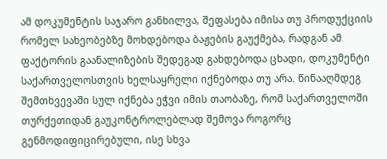ამ დოკუმენტის საჯარო განხილვა, შეფასება იმისა თუ პროდუქციის რომელ სახეობებზე მოხდებოდა ბაჟების გაუქმება, რადგან ამ ფაქტორის გაანალიზების შედეგად გახდებოდა ცხადი, დოკუმენტი საქართველოსთვის ხელსაყრელი იქნებოდა თუ არა. წინააღმდეგ შემთხვევაში სულ იქნება ეჭვი იმის თაობაზე, რომ საქართველოში თურქეთიდან გაუკონტროლებლად შემოვა როგორც გენმოდიფიცირებული, ისე სხვა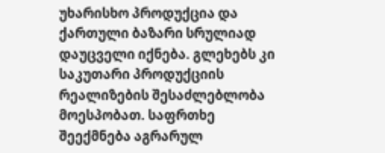უხარისხო პროდუქცია და ქართული ბაზარი სრულიად დაუცველი იქნება. გლეხებს კი საკუთარი პროდუქციის რეალიზების შესაძლებლობა მოესპობათ. საფრთხე შეექმნება აგრარულ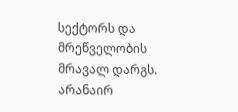სექტორს და მრეწველობის მრავალ დარგს.
არანაირ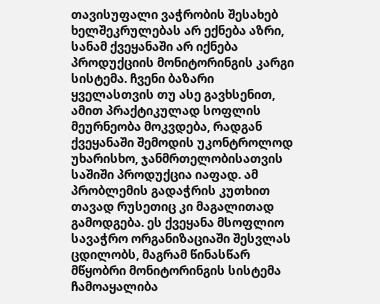თავისუფალი ვაჭრობის შესახებ ხელშეკრულებას არ ექნება აზრი, სანამ ქვეყანაში არ იქნება პროდუქციის მონიტორინგის კარგი სისტემა. ჩვენი ბაზარი ყველასთვის თუ ასე გავხსენით, ამით პრაქტიკულად სოფლის მეურნეობა მოკვდება, რადგან ქვეყანაში შემოდის უკონტროლოდ უხარისხო, ჯანმრთელობისათვის საშიში პროდუქცია იაფად. ამ პრობლემის გადაჭრის კუთხით თავად რუსეთიც კი მაგალითად გამოდგება. ეს ქვეყანა მსოფლიო სავაჭრო ორგანიზაციაში შესვლას ცდილობს, მაგრამ წინასწარ მწყობრი მონიტორინგის სისტემა ჩამოაყალიბა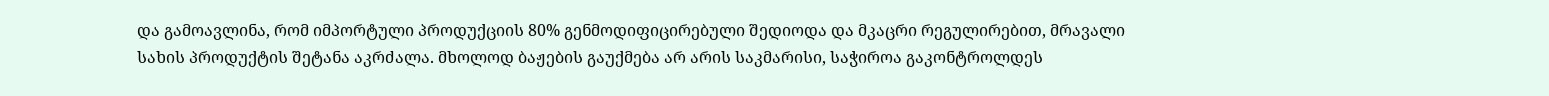და გამოავლინა, რომ იმპორტული პროდუქციის 80% გენმოდიფიცირებული შედიოდა და მკაცრი რეგულირებით, მრავალი სახის პროდუქტის შეტანა აკრძალა. მხოლოდ ბაჟების გაუქმება არ არის საკმარისი, საჭიროა გაკონტროლდეს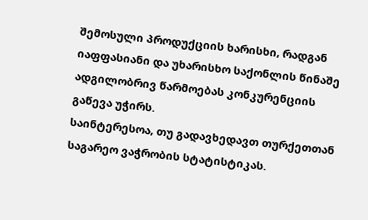შემოსული პროდუქციის ხარისხი, რადგან იაფფასიანი და უხარისხო საქონლის წინაშე ადგილობრივ წარმოებას კონკურენციის გაწევა უჭირს.
საინტერესოა, თუ გადავხედავთ თურქეთთან საგარეო ვაჭრობის სტატისტიკას.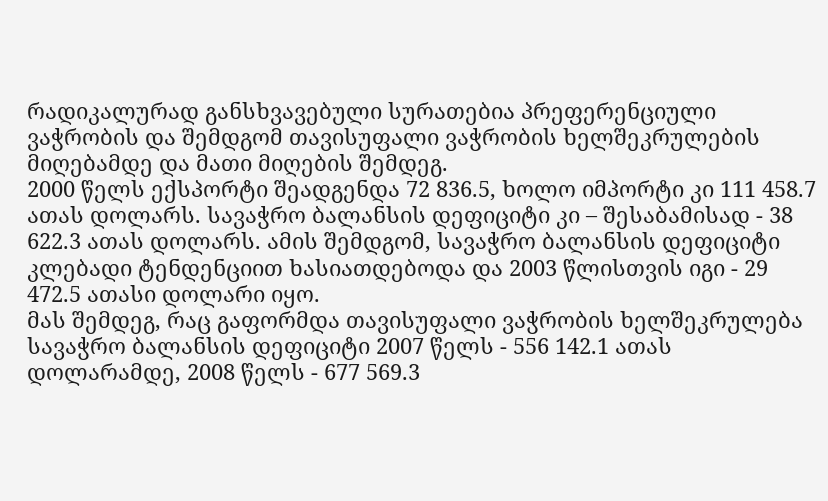რადიკალურად განსხვავებული სურათებია პრეფერენციული ვაჭრობის და შემდგომ თავისუფალი ვაჭრობის ხელშეკრულების მიღებამდე და მათი მიღების შემდეგ.
2000 წელს ექსპორტი შეადგენდა 72 836.5, ხოლო იმპორტი კი 111 458.7 ათას დოლარს. სავაჭრო ბალანსის დეფიციტი კი – შესაბამისად - 38 622.3 ათას დოლარს. ამის შემდგომ, სავაჭრო ბალანსის დეფიციტი კლებადი ტენდენციით ხასიათდებოდა და 2003 წლისთვის იგი - 29 472.5 ათასი დოლარი იყო.
მას შემდეგ, რაც გაფორმდა თავისუფალი ვაჭრობის ხელშეკრულება სავაჭრო ბალანსის დეფიციტი 2007 წელს - 556 142.1 ათას დოლარამდე, 2008 წელს - 677 569.3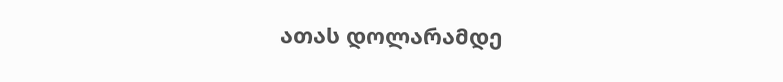ათას დოლარამდე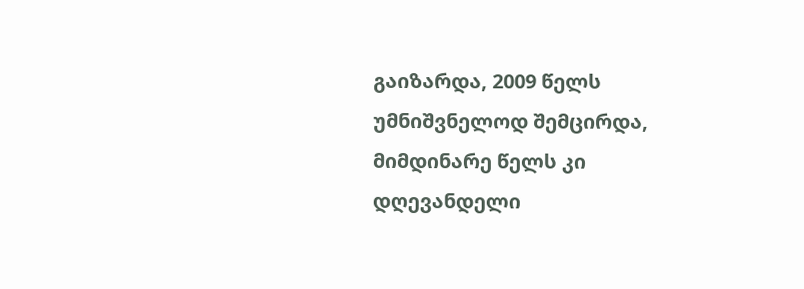გაიზარდა, 2009 წელს უმნიშვნელოდ შემცირდა, მიმდინარე წელს კი დღევანდელი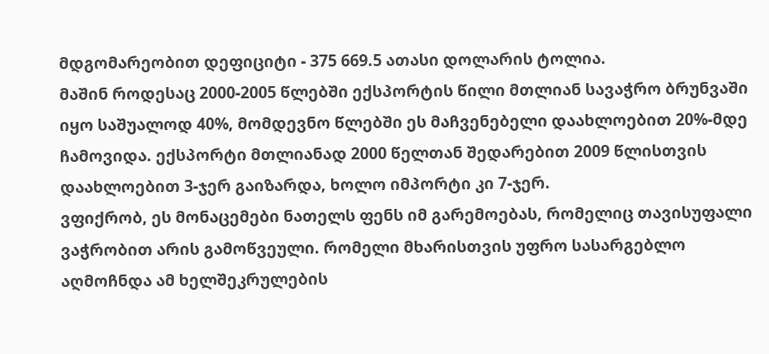მდგომარეობით დეფიციტი - 375 669.5 ათასი დოლარის ტოლია.
მაშინ როდესაც 2000-2005 წლებში ექსპორტის წილი მთლიან სავაჭრო ბრუნვაში იყო საშუალოდ 40%, მომდევნო წლებში ეს მაჩვენებელი დაახლოებით 20%-მდე ჩამოვიდა. ექსპორტი მთლიანად 2000 წელთან შედარებით 2009 წლისთვის დაახლოებით 3-ჯერ გაიზარდა, ხოლო იმპორტი კი 7-ჯერ.
ვფიქრობ, ეს მონაცემები ნათელს ფენს იმ გარემოებას, რომელიც თავისუფალი ვაჭრობით არის გამოწვეული. რომელი მხარისთვის უფრო სასარგებლო აღმოჩნდა ამ ხელშეკრულების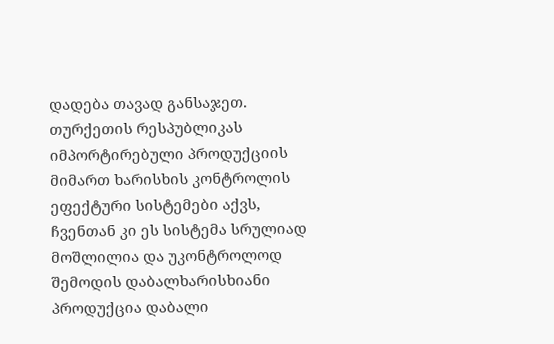დადება თავად განსაჯეთ. თურქეთის რესპუბლიკას იმპორტირებული პროდუქციის მიმართ ხარისხის კონტროლის ეფექტური სისტემები აქვს, ჩვენთან კი ეს სისტემა სრულიად მოშლილია და უკონტროლოდ შემოდის დაბალხარისხიანი პროდუქცია დაბალი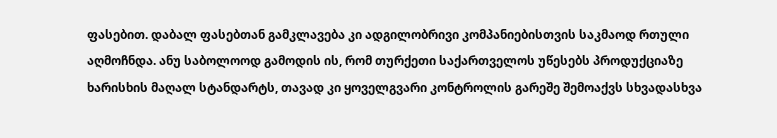ფასებით. დაბალ ფასებთან გამკლავება კი ადგილობრივი კომპანიებისთვის საკმაოდ რთული აღმოჩნდა. ანუ საბოლოოდ გამოდის ის, რომ თურქეთი საქართველოს უწესებს პროდუქციაზე ხარისხის მაღალ სტანდარტს, თავად კი ყოველგვარი კონტროლის გარეშე შემოაქვს სხვადასხვა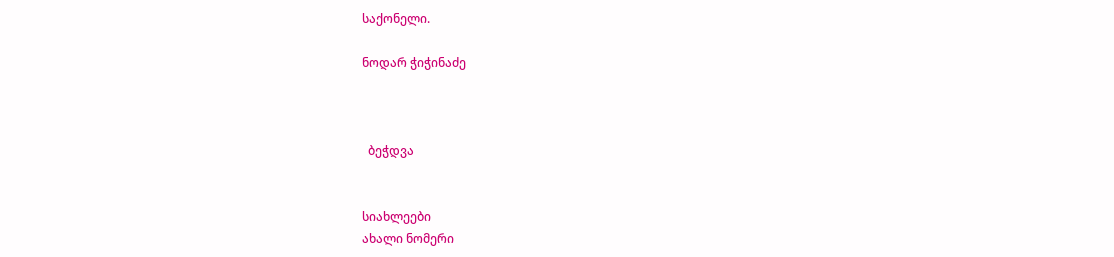საქონელი.

ნოდარ ჭიჭინაძე



  ბეჭდვა


სიახლეები
ახალი ნომერი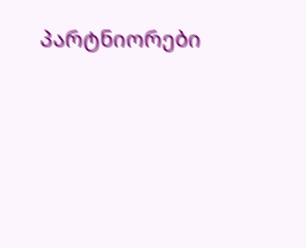პარტნიორები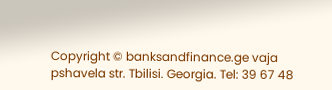Copyright © banksandfinance.ge vaja pshavela str. Tbilisi. Georgia. Tel: 39 67 48